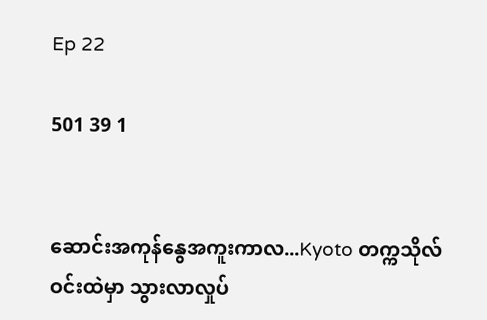Ep 22

501 39 1


ဆောင်းအကုန်နွေအကူးကာလ...Kyoto တက္ကသိုလ်ဝင်းထဲမှာ သွားလာလှုပ်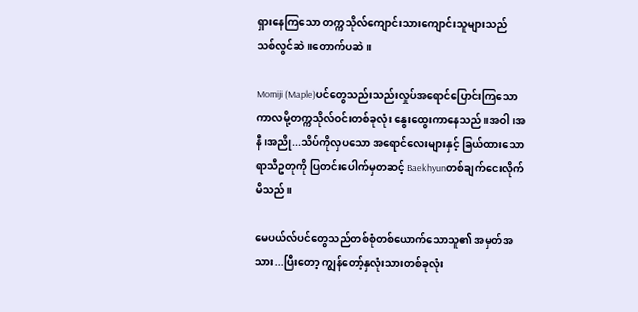ရှားနေကြသော တက္ကသိုလ်ကျောင်းသားကျောင်းသူများသည် သစ်လွင်ဆဲ။တောက်ပဆဲ။

Momiji (Maple)ပင်တွေသည်းသည်းလှုပ်အရောင်ပြောင်းကြသော ကာလမို့တက္ကသိုလ်ဝင်းတစ်ခုလုံး နွေးထွေးကာနေသည်။အဝါ၊အနီ၊အညို...သိပ်ကိုလှပသော အရောင်လေးများနှင့် ခြယ်ထားသော ရာသီဥတုကို ပြတင်းပေါက်မှတဆင့် Baekhyunတစ်ချက်ငေးလိုက်မိသည်။

မေပယ်လ်ပင်တွေသည်တစ်စုံတစ်ယောက်သောသူ၏ အမှတ်အသား...ပြီးတော့ ကျွန်တော့်နှလုံးသားတစ်ခုလုံး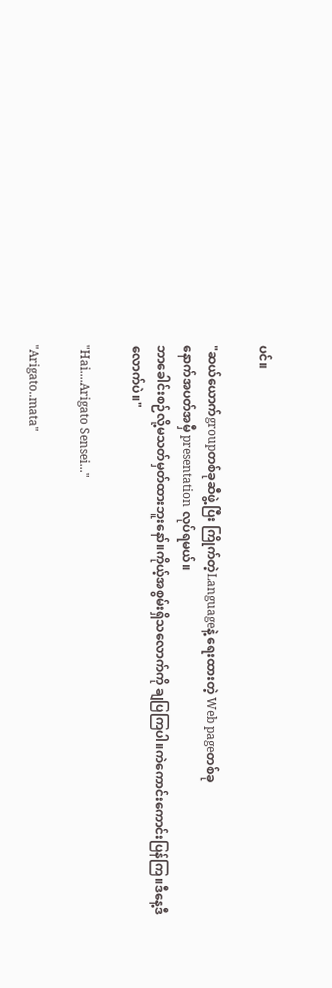ပင်။

"ဆယ်ယောက်groupတစ်ခုဆီဖွဲ့ပြီး ကြိုက်တဲ့Languageနဲ့ ရေးထားတဲ့ Web pageတစ်ခု
နောက်အပတ်အမှီ presentation လုပ်ရမယ်။
ဘာခေါင်းစဉ်လို့မသတ်မှတ်ထားဘူးနော်။ကိုယ့်အစွမ်းရှိသလောက်ကို ချပြကြပါ။ကဲကောင်းကောင်းပြန်ကြ။ဒီနေ့ဒီလောက်ပဲ။"

"Hai....Arigato Sensei..."

"Arigato..mata"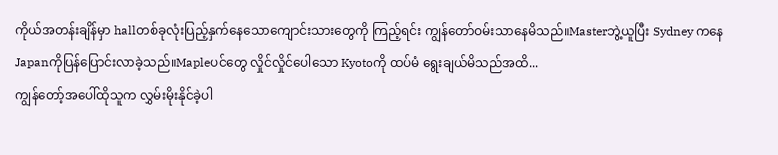ကိုယ်အတန်းချိန်မှာ hallတစ်ခုလုံးပြည့်နှက်နေသောကျောင်းသားတွေကို ကြည့်ရင်း ကျွန်တော်ဝမ်းသာနေမိသည်။Masterဘွဲ့ယူပြီး Sydney ကနေ Japanကိုပြန်ပြောင်းလာခဲ့သည်။Mapleပင်တွေ လှိုင်လှိုင်ပေါသော Kyotoကို ထပ်မံ ရွေးချယ်မိသည်အထိ...
ကျွန်တော့်အပေါ်ထိုသူက လွှမ်းမိုးနိုင်ခဲ့ပါ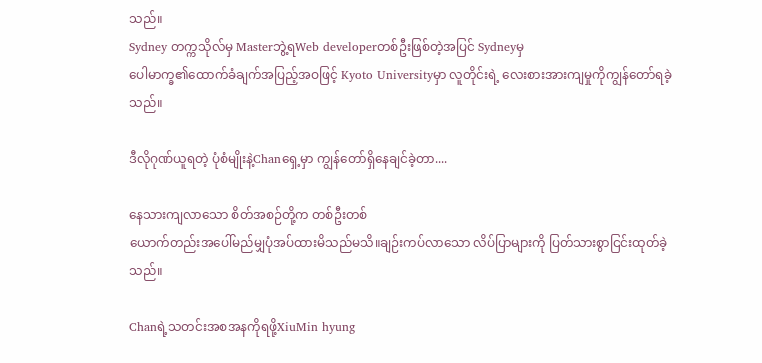သည်။
Sydney တက္ကသိုလ်မှ Masterဘွဲ့ရWeb developerတစ်ဦးဖြစ်တဲ့အပြင် Sydneyမှ
ပေါမာက္ခ၏ထောက်ခံချက်အပြည့်အဝဖြင့် Kyoto Universityမှာ လူတိုင်းရဲ့ လေးစားအားကျမှုကိုကျွန်တော်ရခဲ့သည်။

ဒီလိုဂုဏ်ယူရတဲ့ ပုံစံမျိုးနဲ့Chanရှေ့မှာ ကျွန်တော်ရှိနေချင်ခဲ့တာ....

နေသားကျလာသော စိတ်အစဉ်တို့က တစ်ဦးတစ်
ယောက်တည်းအပေါ်မည်မျှပုံအပ်ထားမိသည်မသိ။ချဉ်းကပ်လာသော လိပ်ပြာများကို ပြတ်သားစွာငြင်းထုတ်ခဲ့သည်။

Chanရဲ့သတင်းအစအနကိုရဖို့XiuMin hyung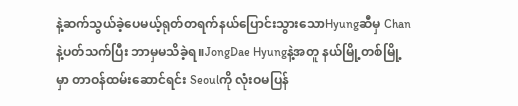နဲ့ဆက်သွယ်ခဲ့ပေမယ့်ရုတ်တရက်နယ်ပြောင်းသွားသောHyungဆီမှ Chanနဲ့ပတ်သက်ပြီး ဘာမှမသိခဲ့ရ။JongDae Hyungနဲ့အတူ နယ်မြို့တစ်မြို့မှာ တာဝန်ထမ်းဆောင်ရင်း Seoulကို လုံးဝမပြန်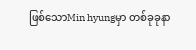ဖြစ်သောMin hyungမှာ တစ်ခုခုနာ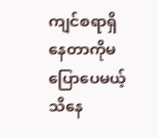ကျင်စရာရှိနေတာကိုမပြောပေမယ့် သိနေ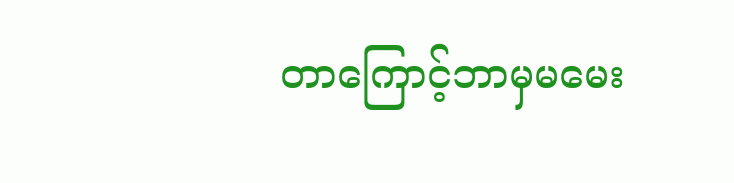တာကြောင့်ဘာမှမမေး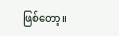ဖြစ်တော့။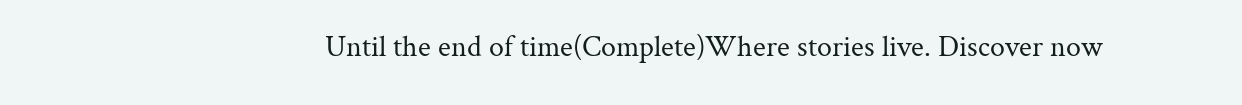Until the end of time(Complete)Where stories live. Discover now